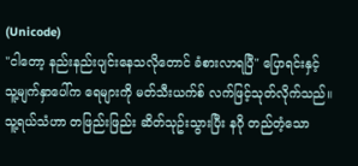(Unicode)
"ငါတော့ နည်းနည်းပျင်းနေသလိုတောင် ခံစားလာရပြီ" ပြောရင်းနှင့် သူ့မျက်နှာပေါ်က ရေများကို မတ်သီးယက်စ် လက်ဖြင့်သုတ်လိုက်သည်။ သူ့ရယ်သံဟာ တဖြည်းဖြည်း ဆိတ်သုဥ်းသွားပြီး နဂို တည်တံ့သော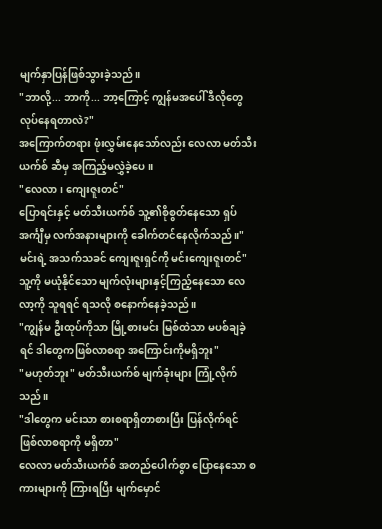မျက်နှာပြန်ဖြစ်သွားခဲ့သည်။
"ဘာလို့... ဘာကို... ဘာ့ကြောင့် ကျွန်မအပေါ် ဒီလိုတွေ လုပ်နေရတာလဲ?"
အကြောက်တရား ဖုံးလွှမ်းနေသော်လည်း လေလာ မတ်သီးယက်စ် ဆီမှ အကြည့်မလွှဲခဲ့ပေ။
"လေလာ၊ ကျေးဇူးတင်"
ပြောရင်းနှင့် မတ်သီးယက်စ် သူ့၏စိုစွတ်နေသော ရှပ်အင်္ကျီမှ လက်အနားများကို ခေါက်တင်နေလိုက်သည်။"မင်းရဲ့ အသက်သခင် ကျေးဇူးရှင်ကို မင်းကျေးဇူးတင်"
သူ့ကို မယုံနိုင်သော မျက်လုံးများနှင့်ကြည့်နေသော လေလာ့ကို သူရရင် ရသလို စနောက်နေခဲ့သည်။
"ကျွန်မ ဦးထုပ်ကိုသာ မြို့စားမင်း မြစ်ထဲသာ မပစ်ချခဲ့ရင် ဒါတွေကဖြစ်လာစရာ အကြောင်းကိုမရှိဘူး"
"မဟုတ်ဘူး" မတ်သီးယက်စ် မျက်ခုံးများ ကြုံ့လိုက်သည်။
"ဒါတွေက မင်းသာ စားစရာရှိတာစားပြီး ပြန်လိုက်ရင် ဖြစ်လာစရာကို မရှိတာ"
လေလာ မတ်သီးယက်စ် အတည်ပေါက်စွာ ပြောနေသော စကားများကို ကြားရပြီး မျက်မှောင်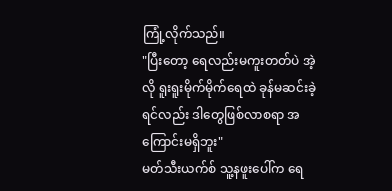ကြုံ့လိုက်သည်။
"ပြီးတော့ ရေလည်းမကူးတတ်ပဲ အဲ့လို ရူးရူးမိုက်မိုက်ရေထဲ ခုန်မဆင်းခဲ့ရင်လည်း ဒါတွေဖြစ်လာစရာ အကြောင်းမရှိဘူး"
မတ်သီးယက်စ် သူ့နဖူးပေါ်က ရေ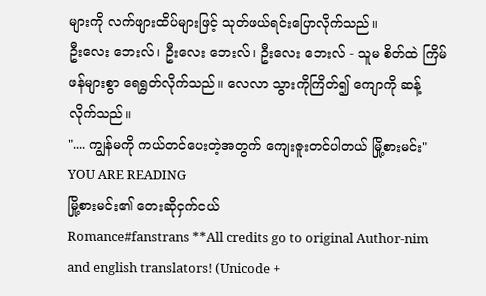များကို လက်ဖျားထိပ်များဖြင့် သုတ်ဖယ်ရင်းပြောလိုက်သည်။
ဦးလေး ဘေးလ်၊ ဦးလေး ဘေးလ်၊ ဦးလေး ဘေးလ် - သူမ စိတ်ထဲ ကြိမ်ဖန်များစွာ ရေရွတ်လိုက်သည်။ လေလာ သွားကိုကြိတ်၍ ကျောကို ဆန့်လိုက်သည်။
".... ကျွန်မကို ကယ်တင်ပေးတဲ့အတွက် ကျေးဇူးတင်ပါတယ် မြို့စားမင်း"
YOU ARE READING
မြို့စားမင်း၏ တေးဆိုငှက်ငယ်
Romance#fanstrans **All credits go to original Author-nim and english translators! (Unicode +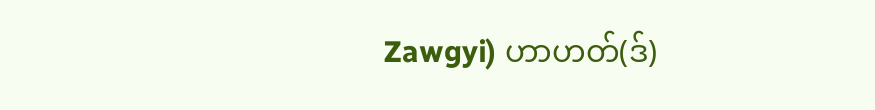Zawgyi) ဟာဟတ်(ဒ်)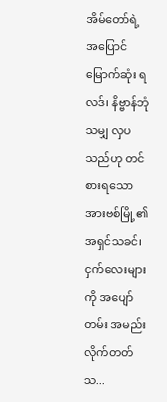အိမ်တော်ရဲ့ အပြောင်မြောက်ဆုံး ရလဒ်၊ နိဗ္ဗာန်ဘုံသမျှ လှပသည်ဟု တင်စားရသော အားဗစ်မြို့၏ အရှင်သခင်၊ ငှက်လေးများကို အပျော်တမ်း အမည်းလိုက်တတ်သ...